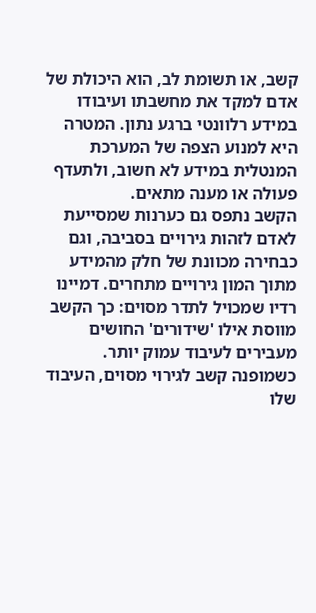קשב, או תשומת לב, הוא היכולת של אדם למקד את מחשבתו ועיבודו במידע רלוונטי ברגע נתון. המטרה היא למנוע הצפה של המערכת המנטלית במידע לא חשוב, ולתעדף פעולה או מענה מתאים.
הקשב נתפס גם כערנות שמסייעת לאדם לזהות גירויים בסביבה, וגם כבחירה מכוונת של חלק מהמידע מתוך המון גירויים מתחרים. דמיינו רדיו שמכויל לתדר מסוים: כך הקשב מווסת אילו 'שידורים' החושים מעבירים לעיבוד עמוק יותר. כשמופנה קשב לגירוי מסוים, העיבוד שלו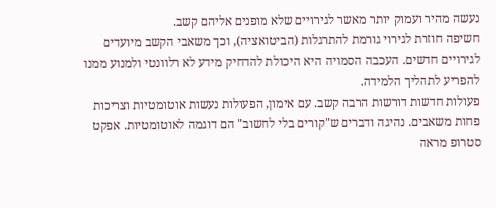נעשה מהיר ועמוק יותר מאשר לגירויים שלא מופנים אליהם קשב.
חשיפה חוזרת לגירוי גורמת להתרגלות (הביטואציה), וכך משאבי הקשב מיועדים לגירויים חדשים. העכבה הסמויה היא היכולת להדחיק מידע לא רלוונטי ולמנוע ממנו להפריע לתהליך הלמידה.
פעולות חדשות דורשות הרבה קשב. עם אימון, הפעולות נעשות אוטומטיות וצריכות פחות משאבים. נהיגה ודברים ש"קורים בלי לחשוב" הם דוגמה לאוטומטיות. אפקט סטרופ מראה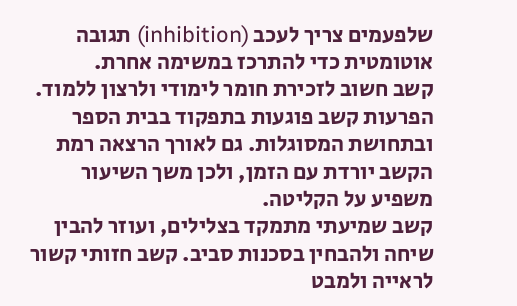שלפעמים צריך לעכב (inhibition) תגובה אוטומטית כדי להתרכז במשימה אחרת.
קשב חשוב לזכירת חומר לימודי ולרצון ללמוד. הפרעות קשב פוגעות בתפקוד בבית הספר ובתחושת המסוגלות. גם לאורך הרצאה רמת הקשב יורדת עם הזמן, ולכן משך השיעור משפיע על הקליטה.
קשב שמיעתי מתמקד בצלילים, ועוזר להבין שיחה ולהבחין בסכנות סביב. קשב חזותי קשור לראייה ולמבט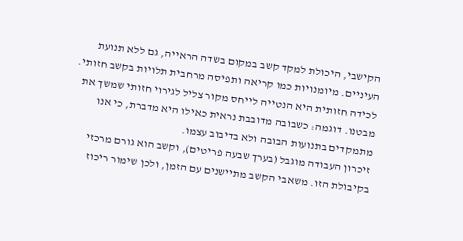הקישבי, היכולת למקד קשב במקום בשדה הראייה, גם ללא תנועת העיניים. מיומנויות כמו קריאה ותפיסה מרחבית תלויות בקשב חזותי.
לכידה חזותית היא הנטייה לייחס מקור צליל לגירוי חזותי שמשך את מבטנו. דוגמה: כשבובה מדובבת נראית כאילו היא מדברת, כי אנו מתמקדים בתנועות הבובה ולא בדיבוב עצמו.
זיכרון העבודה מוגבל (בערך שבעה פריטים), וקשב הוא גורם מרכזי בקיבולת הזו. משאבי הקשב מתיישנים עם הזמן, ולכן שימור ריכוז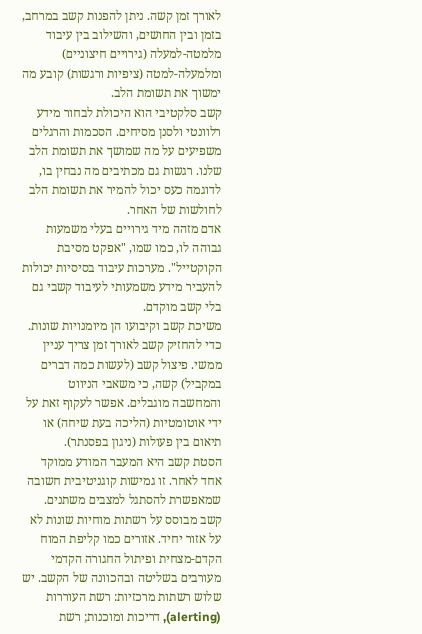לאורך זמן קשה. ניתן להפנות קשב במרחב, בזמן ובין החושים, והשילוב בין עיבוד מלמטה-למעלה (גירויים חיצוניים) ומלמעלה-למטה (ציפיות ורגשות) קובע מה ימשוך את תשומת הלב.
קשב סלקטיבי הוא היכולת לבחור מידע רלוונטי ולסנן מסיחים. הסכמות והרגלים משפיעים על מה שמושך את תשומת הלב שלנו. רגשות גם מכתיבים מה נבחין בו, לדוגמה כעס יכול להמיר את תשומת הלב לחולשות של האחר.
אדם מזהה מיד גירויים בעלי משמעות גבוהה לו, כמו שמו, "אפקט מסיבת הקוקטייל". מערכות עיבוד בסיסיות יכולות להעביר מידע משמעותי לעיבוד קשבי גם בלי קשב מוקדם.
משיכת קשב וקיבועו הן מיומנויות שונות. כדי להחזיק קשב לאורך זמן צריך עניין ממשי. פיצול קשב (לעשות כמה דברים במקביל) קשה, כי משאבי הניווט והמחשבה מוגבלים. אפשר לעקוף זאת על ידי אוטומטיות (הליכה בעת שיחה) או תיאום בין פעולות (ניגון בפסנתר).
הסטת קשב היא המעבר המודע ממוקד אחד לאחר. זו גמישות קוגניטיבית חשובה שמאפשרת להסתגל למצבים משתנים.
קשב מבוסס על רשתות מוחיות שונות לא על אזור יחיד. אזורים כמו קליפת המוח הקדם-מצחית ופיתול החגורה הקדמי מעורבים בשליטה ובהכוונה של הקשב. יש שלוש רשתות מרכזיות: רשת העוררות (alerting), דריכות ומוכנות; רשת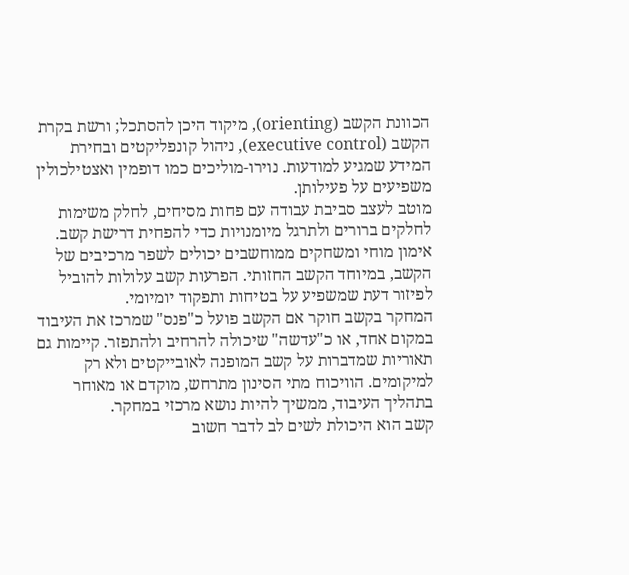הכוונת הקשב (orienting), מיקוד היכן להסתכל; ורשת בקרת הקשב (executive control), ניהול קונפליקטים ובחירת המידע שמגיע למודעות. נוירו-מוליכים כמו דופמין ואצטילכולין משפיעים על פעילותן.
מוטב לעצב סביבת עבודה עם פחות מסיחים, לחלק משימות לחלקים ברורים ולתרגל מיומנויות כדי להפחית דרישת קשב. אימון מוחי ומשחקים ממוחשבים יכולים לשפר מרכיבים של הקשב, במיוחד הקשב החזותי. הפרעות קשב עלולות להוביל לפיזור דעת שמשפיע על בטיחות ותפקוד יומיומי.
המחקר בקשב חוקר אם הקשב פועל כ"פנס" שמרכז את העיבוד במקום אחד, או כ"עדשה" שיכולה להרחיב ולהתפזר. קיימות גם תאוריות שמדברות על קשב המופנה לאובייקטים ולא רק למיקומים. הוויכוח מתי הסינון מתרחש, מוקדם או מאוחר בתהליך העיבוד, ממשיך להיות נושא מרכזי במחקר.
קשב הוא היכולת לשים לב לדבר חשוב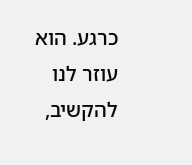כרגע. הוא עוזר לנו להקשיב,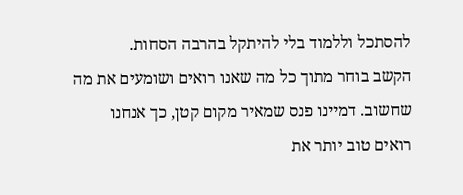להסתכל וללמוד בלי להיתקל בהרבה הסחות.
הקשב בוחר מתוך כל מה שאנו רואים ושומעים את מה שחשוב. דמיינו פנס שמאיר מקום קטן, כך אנחנו רואים טוב יותר את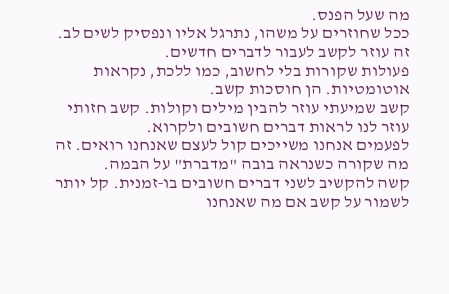מה שעל הפנס.
ככל שחוזרים על משהו, נתרגל אליו ונפסיק לשים לב. זה עוזר לקשב לעבור לדברים חדשים.
פעולות שקורות בלי לחשוב, כמו ללכת, נקראות אוטומטיות. הן חוסכות קשב.
קשב שמיעתי עוזר להבין מילים וקולות. קשב חזותי עוזר לנו לראות דברים חשובים ולקרוא.
לפעמים אנחנו משייכים קול לעצם שאנחנו רואים. זה מה שקורה כשנראה בובה "מדברת" על הבמה.
קשה להקשיב לשני דברים חשובים בו‑זמנית. קל יותר לשמור על קשב אם מה שאנחנו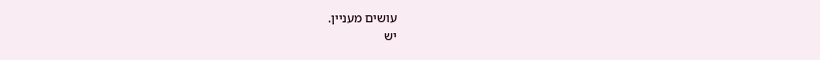עושים מעניין.
יש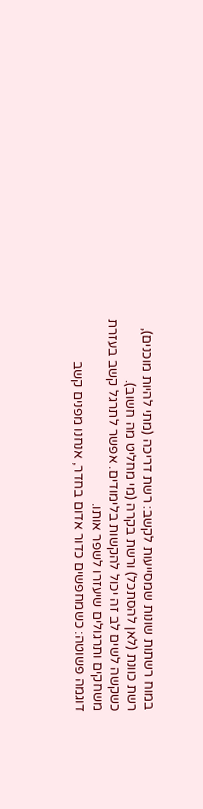במוח רשתות שונות שמסייעות לקשב: רשת דריכה (מתי להיות מוכנים), רשת כוונת (לאן להסתכל) ורשת בקרה (מי מחליט מה חשוב).
כשקשה לשים לב זה יכול להקשות בלימודים. אפשר לתרגל קשב בעזרת משחקים ותרגולים שיעזרו לשפר אותו.
דוגמה פשוטה: כשמחפשים כדור אדום בחדר, אנחנו מפנים קשב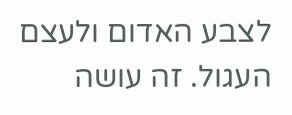לצבע האדום ולעצם העגול. זה עושה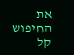את החיפוש קל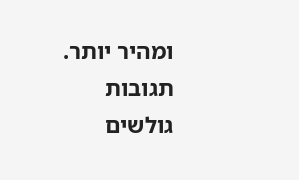ומהיר יותר.
תגובות גולשים